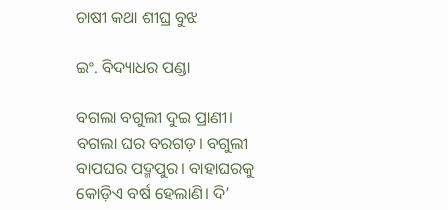ଚାଷୀ କଥା ଶୀଘ୍ର ବୁଝ

ଇଂ. ବିଦ୍ୟାଧର ପଣ୍ଡା

ବଗଲା ବଗୁଲୀ ଦୁଇ ପ୍ରାଣୀ। ବଗଲା ଘର ବରଗଡ଼। ବଗୁଲୀ ବାପଘର ପଦ୍ମପୁର। ବାହାଘରକୁ କୋଡ଼ିଏ ବର୍ଷ ହେଲାଣି। ଦି’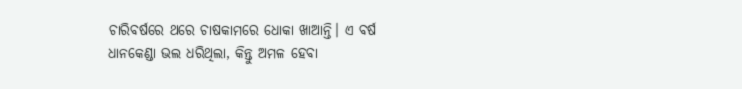ଚାରିବର୍ଷରେ ଥରେ ଚାଷକାମରେ ଧୋକା ଖାଆନ୍ତି। ଏ ବର୍ଷ ଧାନକେଣ୍ଡା ଭଲ ଧରିଥିଲା, କିନ୍ତୁ ଅମଳ ହେବା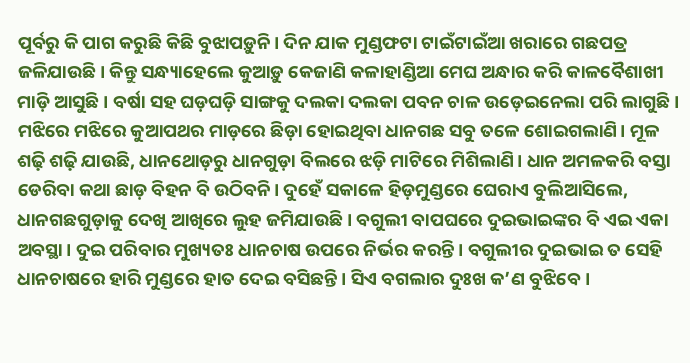ପୂର୍ବରୁ କି ପାଗ କରୁଛି କିଛି ବୁଝାପଡ଼ୁନି। ଦିନ ଯାକ ମୁଣ୍ଡଫଟା ଟାଇଁଟାଇଁଆ ଖରାରେ ଗଛପତ୍ର ଜଳିଯାଉଛି। କିନ୍ତୁ ସନ୍ଧ୍ୟାହେଲେ କୁଆଡ଼ୁ କେଜାଣି କଳାହାଣ୍ଡିଆ ମେଘ ଅନ୍ଧାର କରି କାଳବୈଶାଖୀ ମାଡ଼ି ଆସୁଛି। ବର୍ଷା ସହ ଘଡ଼ଘଡ଼ି ସାଙ୍ଗକୁ ଦଲକା ଦଲକା ପବନ ଚାଳ ଉଡ଼େଇନେଲା ପରି ଲାଗୁଛି। ମଝିରେ ମଝିରେ କୁଆପଥର ମାଡ଼ରେ ଛିଡ଼ା ହୋଇଥିବା ଧାନଗଛ ସବୁ ତଳେ ଶୋଇଗଲାଣି। ମୂଳ ଶଢ଼ି ଶଢ଼ି ଯାଉଛି, ଧାନଥୋଡ଼ରୁ ଧାନଗୁଡ଼ା ବିଲରେ ଝଡ଼ି ମାଟିରେ ମିଶିଲାଣି। ଧାନ ଅମଳକରି ବସ୍ତା ଡେରିବା କଥା ଛାଡ଼ ବିହନ ବି ଉଠିବନି। ଦୁହେଁ ସକାଳେ ହିଡ଼ମୁଣ୍ଡରେ ଘେରାଏ ବୁଲିଆସିଲେ, ଧାନଗଛଗୁଡ଼ାକୁ ଦେଖି ଆଖିରେ ଲୁହ ଜମିଯାଉଛି। ବଗୁଲୀ ବାପଘରେ ଦୁଇଭାଇଙ୍କର ବି ଏଇ ଏକା ଅବସ୍ଥା। ଦୁଇ ପରିବାର ମୁଖ୍ୟତଃ ଧାନଚାଷ ଉପରେ ନିର୍ଭର କରନ୍ତି। ବଗୁଲୀର ଦୁଇଭାଇ ତ ସେହି ଧାନଚାଷରେ ହାରି ମୁଣ୍ଡରେ ହାତ ଦେଇ ବସିଛନ୍ତି। ସିଏ ବଗଲାର ଦୁଃଖ କ’ଣ ବୁଝିବେ।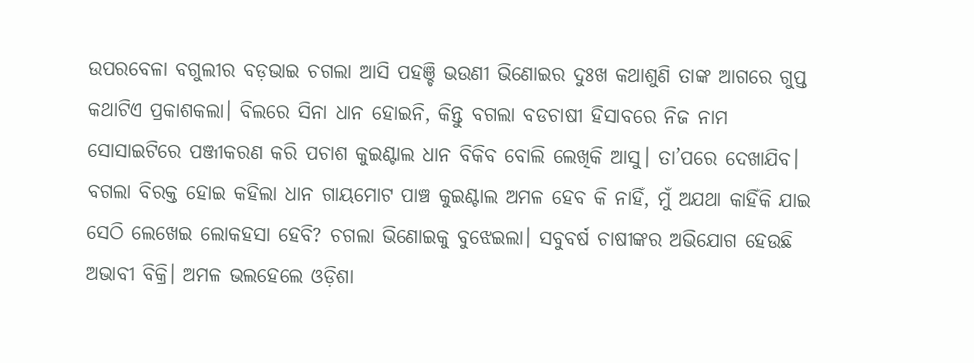ଉପରବେଳା ବଗୁଲୀର ବଡ଼ଭାଇ ଚଗଲା ଆସି ପହଞ୍ଚି ଭଉଣୀ ଭିଣୋଇର ଦୁଃଖ କଥାଶୁଣି ତାଙ୍କ ଆଗରେ ଗୁପ୍ତ କଥାଟିଏ ପ୍ରକାଶକଲା। ବିଲରେ ସିନା ଧାନ ହୋଇନି, କିନ୍ତୁ ବଗଲା ବଡଚାଷୀ ହିସାବରେ ନିଜ ନାମ ସୋସାଇଟିରେ ପଞ୍ଜୀକରଣ କରି ପଚାଶ କୁଇଣ୍ଟାଲ ଧାନ ବିକିବ ବୋଲି ଲେଖିକି ଆସୁ। ତା’ପରେ ଦେଖାଯିବ। ବଗଲା ବିରକ୍ତ ହୋଇ କହିଲା ଧାନ ଗାୟମୋଟ ପାଞ୍ଚ କୁଇଣ୍ଟାଲ ଅମଳ ହେବ କି ନାହିଁ, ମୁଁ ଅଯଥା କାହିଁକି ଯାଇ ସେଠି ଲେଖେଇ ଲୋକହସା ହେବି? ଚଗଲା ଭିଣୋଇକୁ ବୁଝେଇଲା। ସବୁବର୍ଷ ଚାଷୀଙ୍କର ଅଭିଯୋଗ ହେଉଛି ଅଭାବୀ ବିକ୍ରି। ଅମଳ ଭଲହେଲେ ଓଡ଼ିଶା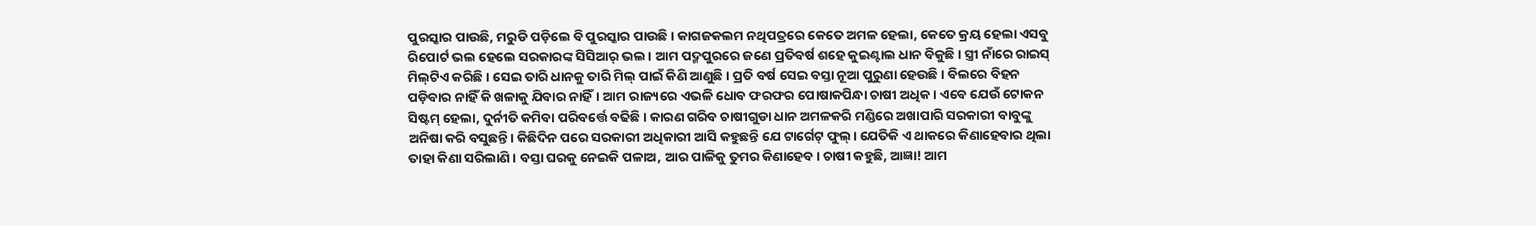ପୁରସ୍କାର ପାଉଛି, ମରୁଡି ପଡ଼ିଲେ ବି ପୁରସ୍କାର ପାଉଛି। କାଗଜକଲମ ନଥିପତ୍ରରେ କେତେ ଅମଳ ହେଲା, କେତେ କ୍ରୟ ହେଲା ଏସବୁ ରିପୋର୍ଟ ଭଲ ହେଲେ ସରକାରଙ୍କ ସିସିଆର୍‌ ଭଲ। ଆମ ପଦ୍ମପୁରରେ ଜଣେ ପ୍ରତିବର୍ଷ ଶହେ କୁଇଣ୍ଟାଲ ଧାନ ବିକୁଛି। ସ୍ତ୍ରୀ ନାଁରେ ରାଇସ୍‌ ମିଲ୍‌ଟିଏ କରିଛି। ସେଇ ତାରି ଧାନକୁ ତାରି ମିଲ୍‌ ପାଇଁ କିଣି ଆଣୁଛି। ପ୍ରତି ବର୍ଷ ସେଇ ବସ୍ତା ନୂଆ ପୁରୁଣା ହେଉଛି। ବିଲରେ ବିହନ ପଡ଼ିବାର ନାହିଁ କି ଖଳାକୁ ଯିବାର ନାହିଁ। ଆମ ରାଜ୍ୟରେ ଏଭଳି ଧୋବ ଫରଫର ପୋଷାକପିନ୍ଧା ଚାଷୀ ଅଧିକ। ଏବେ ଯେଉଁ ଟୋକନ ସିଷ୍ଟମ୍‌ ହେଲା, ଦୁର୍ନୀତି କମିବା ପରିବର୍ତ୍ତେ ବଢିଛି। କାରଣ ଗରିବ ଚାଷୀଗୁଡା ଧାନ ଅମଳକରି ମଣ୍ଡିରେ ଅଖାପାରି ସରକାରୀ ବାବୁଙ୍କୁ ଅନିଷା କରି ବସୁଛନ୍ତି। କିଛିଦିନ ପରେ ସରକାରୀ ଅଧିକାରୀ ଆସି କହୁଛନ୍ତି ଯେ ଟାର୍ଗେଟ୍‌ ଫୁଲ୍‌। ଯେତିକି ଏ ଥାକରେ କିଣାହେବାର ଥିଲା ତାହା କିଣା ସରିଲାଣି। ବସ୍ତା ଘରକୁ ନେଇକି ପଳାଅ, ଆର ପାଳିକୁ ତୁମର କିଣାହେବ। ଚାଷୀ କହୁଛି, ଆଜ୍ଞା! ଆମ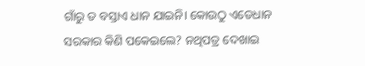ଗାଁରୁ ତ ବସ୍ତାଏ ଧାନ ଯାଇନି। କୋଉଠୁ ଏତେଧାନ ସରକାର କିଣି ପକେଇଲେ? ନଥିପତ୍ର ଦେଖାଇ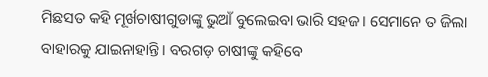ମିଛସତ କହି ମୂର୍ଖଚାଷୀଗୁଡାଙ୍କୁ ଭୁଆଁ ବୁଲେଇବା ଭାରି ସହଜ। ସେମାନେ ତ ଜିଲା ବାହାରକୁ ଯାଇନାହାନ୍ତି। ବରଗଡ଼ ଚାଷୀଙ୍କୁ କହିବେ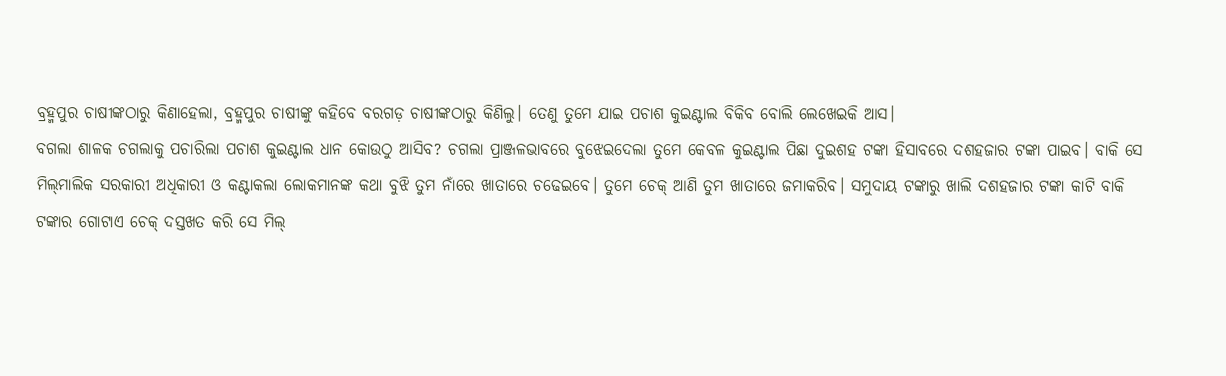ବ୍ରହ୍ମପୁର ଚାଷୀଙ୍କଠାରୁ କିଣାହେଲା, ବ୍ରହ୍ମପୁର ଚାଷୀଙ୍କୁ କହିବେ ବରଗଡ଼ ଚାଷୀଙ୍କଠାରୁ କିଣିଲୁ। ତେଣୁ ତୁମେ ଯାଇ ପଚାଶ କୁଇଣ୍ଟାଲ ବିକିବ ବୋଲି ଲେଖେଇକି ଆସ।
ବଗଲା ଶାଳକ ଚଗଲାକୁ ପଚାରିଲା ପଚାଶ କୁଇଣ୍ଟାଲ ଧାନ କୋଉଠୁ ଆସିବ? ଚଗଲା ପ୍ରାଞ୍ଜଳଭାବରେ ବୁଝେଇଦେଲା ତୁମେ କେବଳ କୁଇଣ୍ଟାଲ ପିଛା ଦୁଇଶହ ଟଙ୍କା ହିସାବରେ ଦଶହଜାର ଟଙ୍କା ପାଇବ। ବାକି ସେ ମିଲ୍‌ମାଲିକ ସରକାରୀ ଅଧିକାରୀ ଓ କଣ୍ଟାକଲା ଲୋକମାନଙ୍କ କଥା ବୁଝି ତୁମ ନାଁରେ ଖାତାରେ ଚଢେଇବେ। ତୁମେ ଚେକ୍‌ ଆଣି ତୁମ ଖାତାରେ ଜମାକରିବ। ସମୁଦାୟ ଟଙ୍କାରୁ ଖାଲି ଦଶହଜାର ଟଙ୍କା କାଟି ବାକି ଟଙ୍କାର ଗୋଟାଏ ଚେକ୍‌ ଦସ୍ତଖତ କରି ସେ ମିଲ୍‌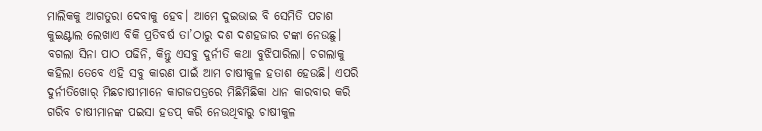ମାଲିକକୁ ଆଗତୁରା ଦେବାକୁ ହେବ। ଆମେ ଦୁଇଭାଇ ବି ସେମିତି ପଚାଶ କୁଇଣ୍ଟାଲ ଲେଖାଏ ବିକି ପ୍ରତିବର୍ଷ ତା’ଠାରୁ ଦଶ ଦଶହଜାର ଟଙ୍କା ନେଉଛୁ। ବଗଲା ସିନା ପାଠ ପଢିନି, କିନ୍ତୁ ଏସବୁ ଦୁର୍ନୀତି କଥା ବୁଝିପାରିଲା। ଚଗଲାକୁ କହିଲା ତେବେ ଏହି ସବୁ କାରଣ ପାଇଁ ଆମ ଚାଷୀକୁଳ ହତାଶ ହେଉଛି। ଏପରି ଦୁର୍ନୀତିଖୋର୍‌ ମିଛଚାଷୀମାନେ କାଗଜପତ୍ରରେ ମିଛିମିଛିକା ଧାନ କାରବାର କରି ଗରିବ ଚାଷୀମାନଙ୍କ ପଇସା ହଡପ୍‌ କରି ନେଉଥିବାରୁ ଚାଷୀକୁଳ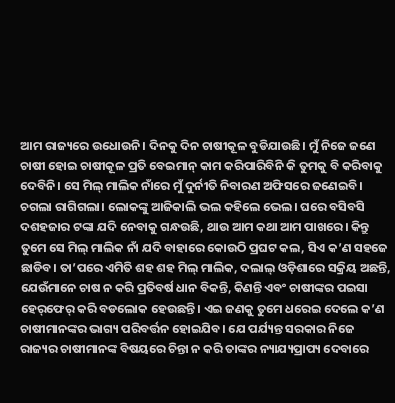ଆମ ରାଜ୍ୟରେ ଉଧୋଉନି। ଦିନକୁ ଦିନ ଚାଷୀକୂଳ ବୁଡିଯାଉଛି। ମୁଁ ନିଜେ ଜଣେ ଚାଷୀ ହୋଇ ଚାଷୀକୂଳ ପ୍ରତି ବେଇମାନ୍‌ କାମ କରିପାରିବିନି କି ତୁମକୁ ବି କରିବାକୁ ଦେବିନି। ସେ ମିଲ୍‌ ମାଲିକ ନାଁରେ ମୁଁ ଦୁର୍ନୀତି ନିବାରଣ ଅଫିସରେ ଜଣେଇବି। ଚଗଲା ରାଗିଗଲା। ଲୋକଙ୍କୁ ଆଜିକାଲି ଭଲ କହିଲେ ଭେଲ। ଘରେ ବସିବସି ଦଶହଜାର ଟଙ୍କା ଯଦି ନେବାକୁ ଗନ୍ଧଉଛି, ଥାଉ ଆମ କଥା ଆମ ପାଖରେ। କିନ୍ତୁ ତୁମେ ସେ ମିଲ୍‌ ମାଲିକ ନାଁ ଯଦି ବାହାରେ କୋଉଠି ପ୍ରଘଟ କଲ, ସିଏ କ’ଣ ସହଜେ ଛାଡିବ। ତା’ପରେ ଏମିତି ଶହ ଶହ ମିଲ୍‌ ମାଲିକ, ଦଲାଲ୍‌ ଓଡ଼ିଶାରେ ସକ୍ରିୟ ଅଛନ୍ତି, ଯେଉଁମାନେ ଚାଷ ନ କରି ପ୍ରତିବର୍ଷ ଧାନ ବିକନ୍ତି, କିଣନ୍ତି ଏବଂ ଚାଷୀଙ୍କର ପଇସା ହେର୍‌ଫେର୍‌ କରି ବଡଲୋକ ହେଉଛନ୍ତି। ଏଇ ଜଣକୁ ତୁମେ ଧରେଇ ଦେଲେ କ’ଣ ଚାଷୀମାନଙ୍କର ଭାଗ୍ୟ ପରିବର୍ତ୍ତନ ହୋଇଯିବ। ଯେ ପର୍ଯ୍ୟନ୍ତ ସରକାର ନିଜେ ରାଜ୍ୟର ଚାଷୀମାନଙ୍କ ବିଷୟରେ ଚିନ୍ତା ନ କରି ତାଙ୍କର ନ୍ୟାଯ୍ୟପ୍ରାପ୍ୟ ଦେବାରେ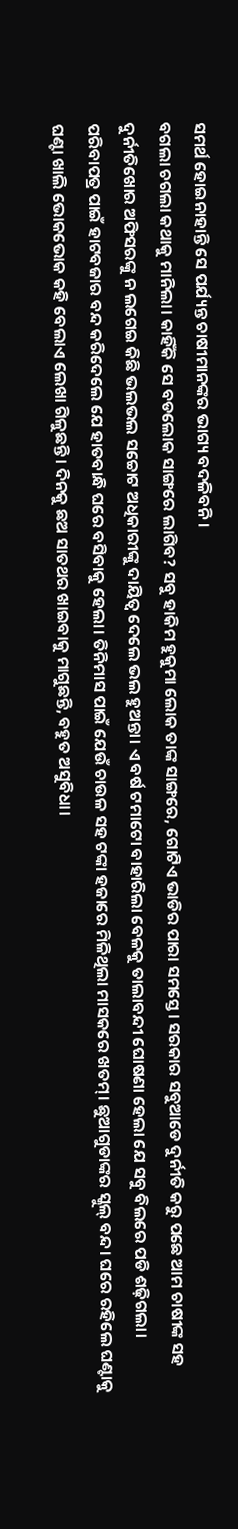ସମର୍ଥ ହୋଇନାହାନ୍ତି ସେ ପର୍ଯ୍ୟନ୍ତ ଚାଷୀମାନଙ୍କର ଭାଗ୍ୟ ବଦଳିବନି।
ବଗଲା ଚଗଲା କଥାକୁ ମାନିଲା। କାହିଁକି ସେ ବଡଲୋକ ସାଙ୍ଗରେ ଲାଗିବ? ସବୁ ହାକିମ ହୁକୁମା ଲୋକ ତାଙ୍କ ସାଙ୍ଗରେ, ଗୋଟିଏ ଭାଡିର ପାରା ସମସ୍ତେ। ସରକାର ସବୁଆଡେ ଦୁର୍ନୀତି କରୁ ପଛେ ଆମ ଚାଷୀଙ୍କ ସହ ଦୁର୍ନୀତିଖୋର ଅଫିସରଙ୍କୁ ନ ଲଗେଇ କିଛି ଭଲଭଲ ସଚ୍ଚୋଟ ଅଧିକାରୀଙ୍କୁ ଦାୟିତ୍ୱ ଦେଲେ ଭଲ ହୁଅନ୍ତା। ଏ ବର୍ଷ ଟମାଟୋ ବାହାରିଲା ବେଳକୁ ତାଲାବନ୍ଦୀ ଘୋଷଣା ହେଲା ଯେ ସବୁ ବିଲରେ ପଡି ଶଢ଼ିଗଲା। ପରିବାପତ୍ର ପାଇଁ ହାଟବଜାର ବନ୍ଦ କରିଦେଲେ ଯେ ହାତବାନ୍ଧି ଘରେ ବସିବାକୁ ହେଲା। ତିନିମାସ ପାଇଁ ଯେଉଁ ଚାଉଳ ସହ ଟଙ୍କା ହଜାରେ ମିଳିଥିଲା ମାସକରେ ଖତମ୍‌। ଛୁଆଗୁଡାଙ୍କର ସ୍କୁଲ୍‌ ବନ୍ଦ। ଘରେ ରହିଲେ ଘଣ୍ଟାକୁ ଘଣ୍ଟା ଖାଲି ଭୋକଭୋକ କହି ବେଲାଏ ଲେଖା ଗିଳୁଛନ୍ତି। ଦିନକୁ ଛଅ ସାତଥର ଖାଇବାକୁ ମାଗୁଛନ୍ତି, ବହୁତ ଅସୁବିଧା।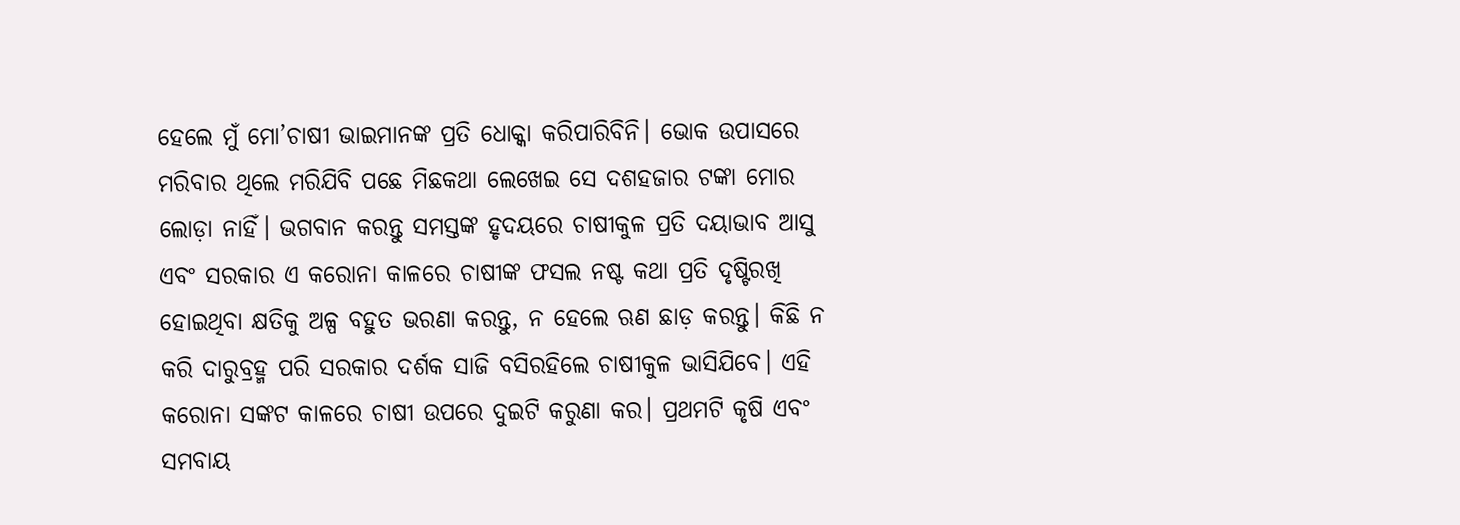ହେଲେ ମୁଁ ମୋ’ଚାଷୀ ଭାଇମାନଙ୍କ ପ୍ରତି ଧୋକ୍କା କରିପାରିବିନି। ଭୋକ ଉପାସରେ ମରିବାର ଥିଲେ ମରିଯିବି ପଛେ ମିଛକଥା ଲେଖେଇ ସେ ଦଶହଜାର ଟଙ୍କା ମୋର ଲୋଡ଼ା ନାହିଁ। ଭଗବାନ କରନ୍ତୁ ସମସ୍ତଙ୍କ ହୃଦୟରେ ଚାଷୀକୁଳ ପ୍ରତି ଦୟାଭାବ ଆସୁ ଏବଂ ସରକାର ଏ କରୋନା କାଳରେ ଚାଷୀଙ୍କ ଫସଲ ନଷ୍ଟ କଥା ପ୍ରତି ଦୃଷ୍ଟିରଖି ହୋଇଥିବା କ୍ଷତିକୁ ଅଳ୍ପ ବହୁତ ଭରଣା କରନ୍ତୁ, ନ ହେଲେ ଋଣ ଛାଡ଼ କରନ୍ତୁ। କିଛି ନ କରି ଦାରୁବ୍ରହ୍ମ ପରି ସରକାର ଦର୍ଶକ ସାଜି ବସିରହିଲେ ଚାଷୀକୁଳ ଭାସିଯିବେ। ଏହି କରୋନା ସଙ୍କଟ କାଳରେ ଚାଷୀ ଉପରେ ଦୁଇଟି କରୁଣା କର। ପ୍ରଥମଟି କୃଷି ଏବଂ ସମବାୟ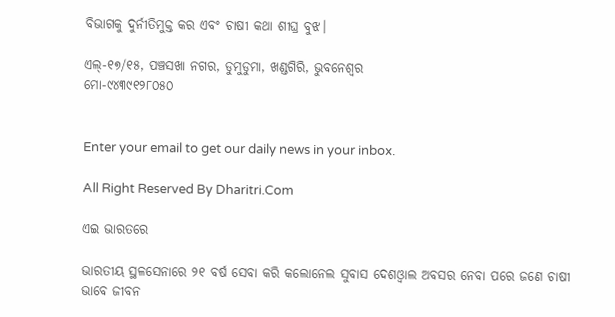ବିଭାଗକୁ ଦୁର୍ନୀତିମୁକ୍ତ କର ଏବଂ ଚାଷୀ କଥା ଶୀଘ୍ର ବୁଝ।

ଏଲ୍‌-୧୭/୧୫, ପଞ୍ଚସଖା ନଗର, ଡୁମୁଡୁମା, ଖଣ୍ଡଗିରି, ଭୁବନେଶ୍ୱର
ମୋ-୯୪୩୯୧୨୮୦୫୦


Enter your email to get our daily news in your inbox.

All Right Reserved By Dharitri.Com

ଏଇ ଭାରତରେ

ଭାରତୀୟ ସ୍ଥଳସେନାରେ ୨୧ ବର୍ଷ ସେବା କରି କଲୋନେଲ ସୁବାସ ଦେଶଓ୍ବାଲ ଅବସର ନେବା ପରେ ଜଣେ ଚାଷୀ ଭାବେ ଜୀବନ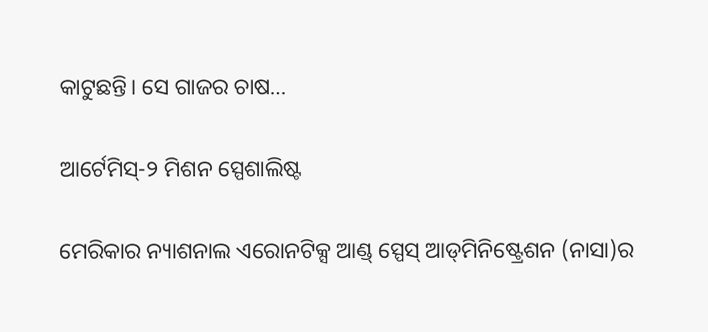କାଟୁଛନ୍ତି। ସେ ଗାଜର ଚାଷ…

ଆର୍ଟେମିସ୍‌-୨ ମିଶନ ସ୍ପେଶାଲିଷ୍ଟ

ମେରିକାର ନ୍ୟାଶନାଲ ଏରୋନଟିକ୍ସ ଆଣ୍ଡ୍‌ ସ୍ପେସ୍‌ ଆଡ୍‌ମିନିଷ୍ଟ୍ରେଶନ (ନାସା)ର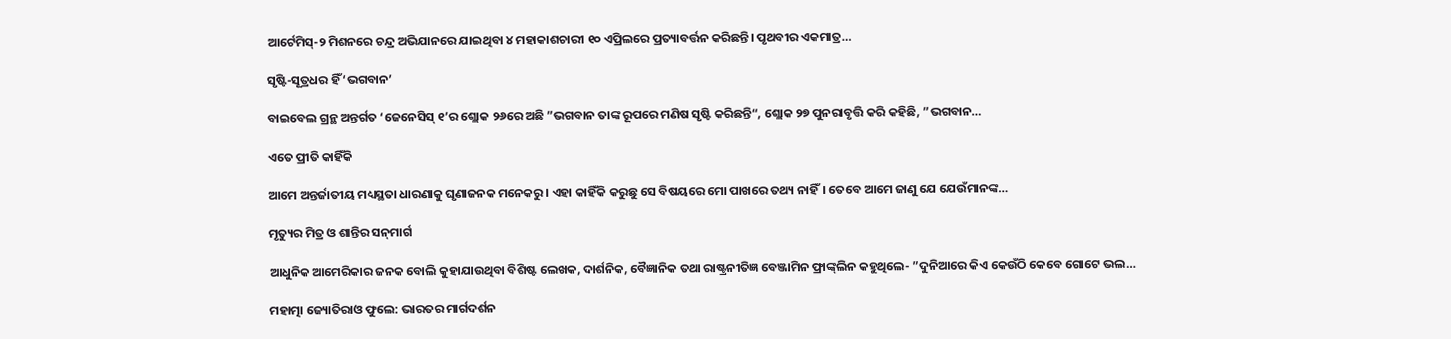ଆର୍ଟେମିସ୍‌-୨ ମିଶନରେ ଚନ୍ଦ୍ର ଅଭିଯାନରେ ଯାଇଥିବା ୪ ମହାକାଶଚାରୀ ୧୦ ଏପ୍ରିଲରେ ପ୍ରତ୍ୟାବର୍ତ୍ତନ କରିଛନ୍ତି। ପୃଥବୀର ଏକମାତ୍ର…

ସୃଷ୍ଟି-ସୂତ୍ରଧର ହିଁ ‘ଭଗବାନ’

ବାଇବେଲ ଗ୍ରନ୍ଥ ଅନ୍ତର୍ଗତ ‘ଜେନେସିସ୍‌ ୧’ର ଶ୍ଲୋକ ୨୬ରେ ଅଛି ”ଭଗବାନ ତାଙ୍କ ରୂପରେ ମଣିଷ ସୃଷ୍ଟି କରିଛନ୍ତି“, ଶ୍ଲୋକ ୨୭ ପୁନରାବୃତ୍ତି କରି କହିଛି, ”ଭଗବାନ…

ଏତେ ପ୍ରୀତି କାହିଁକି

ଆମେ ଅନ୍ତର୍ଜାତୀୟ ମଧ୍ୟସ୍ଥତା ଧାରଣାକୁ ଘୃଣାଜନକ ମନେକରୁ। ଏହା କାହିଁକି କରୁଛୁ ସେ ବିଷୟରେ ମୋ ପାଖରେ ତଥ୍ୟ ନାହିଁ। ତେବେ ଆମେ ଜାଣୁ ଯେ ଯେଉଁମାନଙ୍କ…

ମୃତ୍ୟୁର ମିତ୍ର ଓ ଶାନ୍ତିର ସନ୍‌ମାର୍ଗ

ଆଧୁନିକ ଆମେରିକାର ଜନକ ବୋଲି କୁହାଯାଉଥିବା ବିଶିଷ୍ଟ ଲେଖକ, ଦାର୍ଶନିକ, ବୈଜ୍ଞାନିକ ତଥା ରାଷ୍ଟ୍ରନୀତିଜ୍ଞ ବେଞ୍ଜାମିନ ଫ୍ରାଙ୍କ୍‌ଲିନ କହୁଥିଲେ- ”ଦୁନିଆରେ କିଏ କେଉଁଠି କେବେ ଗୋଟେ ଭଲ…

ମହାତ୍ମା ଜ୍ୟୋତିରାଓ ଫୁଲେ: ଭାରତର ମାର୍ଗଦର୍ଶନ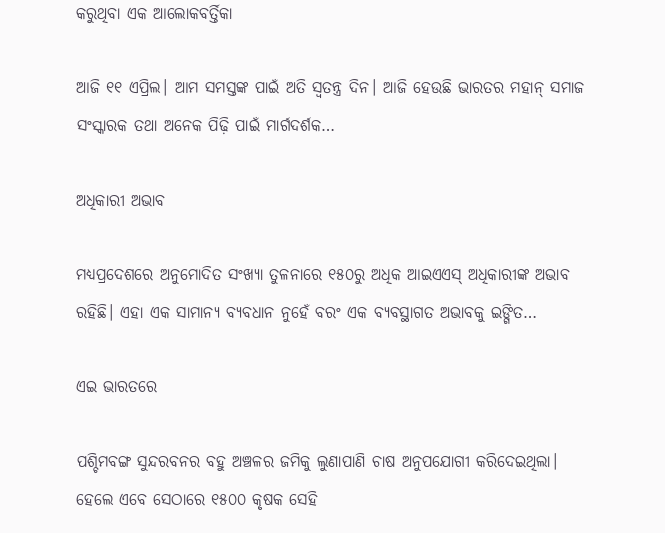କରୁଥିବା ଏକ ଆଲୋକବର୍ତ୍ତିକା

ଆଜି ୧୧ ଏପ୍ରିଲ। ଆମ ସମସ୍ତଙ୍କ ପାଇଁ ଅତି ସ୍ବତନ୍ତ୍ର ଦିନ। ଆଜି ହେଉଛି ଭାରତର ମହାନ୍‌ ସମାଜ ସଂସ୍କାରକ ତଥା ଅନେକ ପିଢ଼ି ପାଇଁ ମାର୍ଗଦର୍ଶକ…

ଅଧିକାରୀ ଅଭାବ

ମଧ୍ୟପ୍ରଦେଶରେ ଅନୁମୋଦିତ ସଂଖ୍ୟା ତୁଳନାରେ ୧୫୦ରୁ ଅଧିକ ଆଇଏଏସ୍‌ ଅଧିକାରୀଙ୍କ ଅଭାବ ରହିଛି। ଏହା ଏକ ସାମାନ୍ୟ ବ୍ୟବଧାନ ନୁହେଁ ବରଂ ଏକ ବ୍ୟବସ୍ଥାଗତ ଅଭାବକୁ ଇଙ୍ଗିତ…

ଏଇ ଭାରତରେ

ପଶ୍ଚିମବଙ୍ଗ ସୁନ୍ଦରବନର ବହୁ ଅଞ୍ଚଳର ଜମିକୁ ଲୁଣାପାଣି ଚାଷ ଅନୁପଯୋଗୀ କରିଦେଇଥିଲା। ହେଲେ ଏବେ ସେଠାରେ ୧୫୦୦ କୃଷକ ସେହି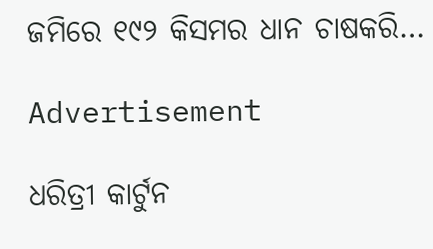ଜମିରେ ୧୯୨ କିସମର ଧାନ ଚାଷକରି…

Advertisement

ଧରିତ୍ରୀ କାର୍ଟୁନ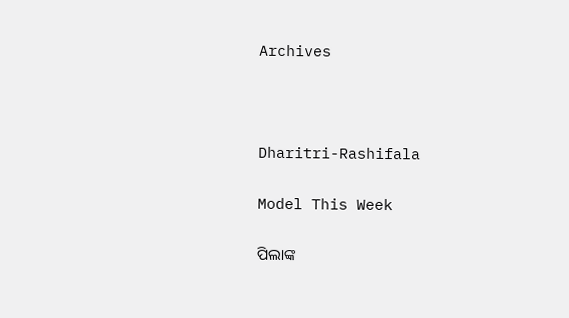Archives



Dharitri-Rashifala

Model This Week

ପିଲାଙ୍କ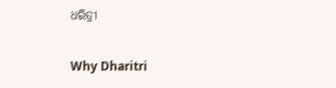ଧରିତ୍ରୀ

Why Dharitri